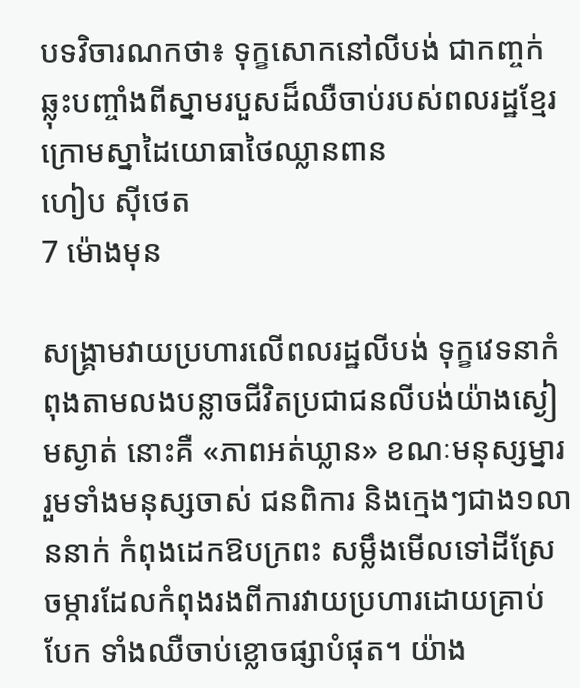បទវិចារណកថា៖ ទុក្ខសោកនៅលីបង់ ជាកញ្ចក់ឆ្លុះបញ្ចាំងពីស្នាមរបួសដ៏ឈឺចាប់របស់ពលរដ្ឋខ្មែរ ក្រោមស្នាដៃយោធាថៃឈ្លានពាន
ហៀប ស៊ីថេត
7 ម៉ោងមុន

សង្គ្រាមវាយប្រហារលើពលរដ្ឋលីបង់ ទុក្ខវេទនាកំពុងតាមលងបន្លាចជីវិតប្រជាជនលីបង់យ៉ាងស្ងៀមស្ងាត់ នោះគឺ «ភាពអត់ឃ្លាន» ខណៈមនុស្សម្នារ រួមទាំងមនុស្សចាស់ ជនពិការ និងក្មេងៗជាង១លាននាក់ កំពុងដេកឱបក្រពះ សម្លឹងមើលទៅដីស្រែចម្ការដែលកំពុងរងពីការវាយប្រហារដោយគ្រាប់បែក ទាំងឈឺចាប់ខ្លោចផ្សាបំផុត។ យ៉ាង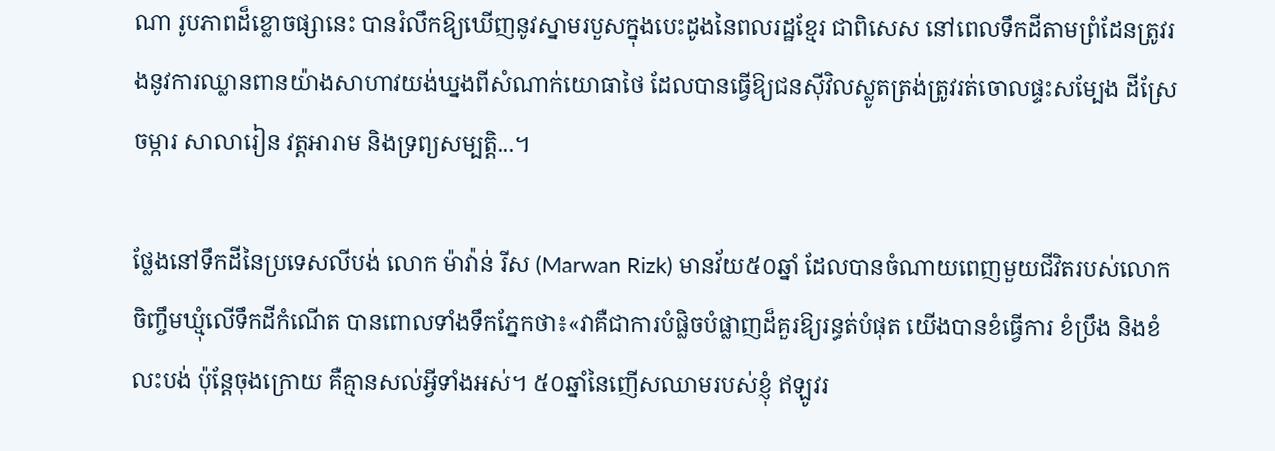ណា រូបភាពដ៏ខ្លោចផ្សានេះ បានរំលឹកឱ្យឃើញនូវស្នាមរបួសក្នុងបេះដូងនៃពលរដ្ឋខ្មែរ ជាពិសេស នៅពេលទឹកដីតាមព្រំដែនត្រូវរងនូវការឈ្លានពានយ៉ាងសាហាវយង់ឃ្នងពីសំណាក់យោធាថៃ ដែលបានធ្វើឱ្យជនស៊ីវិលស្លូតត្រង់ត្រូវរត់ចោលផ្ទះសម្បែង ដីស្រែចម្ការ សាលារៀន វត្តអារាម និងទ្រព្យសម្បត្តិ...។

ថ្លែងនៅទឹកដីនៃប្រទេសលីបង់ លោក ម៉ាវ៉ាន់ រីស (Marwan Rizk) មានវ័យ៥០ឆ្នាំ ដែលបានចំណាយពេញមួយជីវិតរបស់លោក ចិញ្ចឹមឃ្មុំលើទឹកដីកំណើត បានពោលទាំងទឹកភ្នែកថា៖«វាគឺជាការបំផ្លិចបំផ្លាញដ៏គួរឱ្យរន្ធត់បំផុត យើងបានខំធ្វើការ ខំប្រឹង និងខំលះបង់ ប៉ុន្តែចុងក្រោយ គឺគ្មានសល់អ្វីទាំងអស់។ ៥០ឆ្នាំនៃញើសឈាមរបស់ខ្ញុំ ឥឡូវរ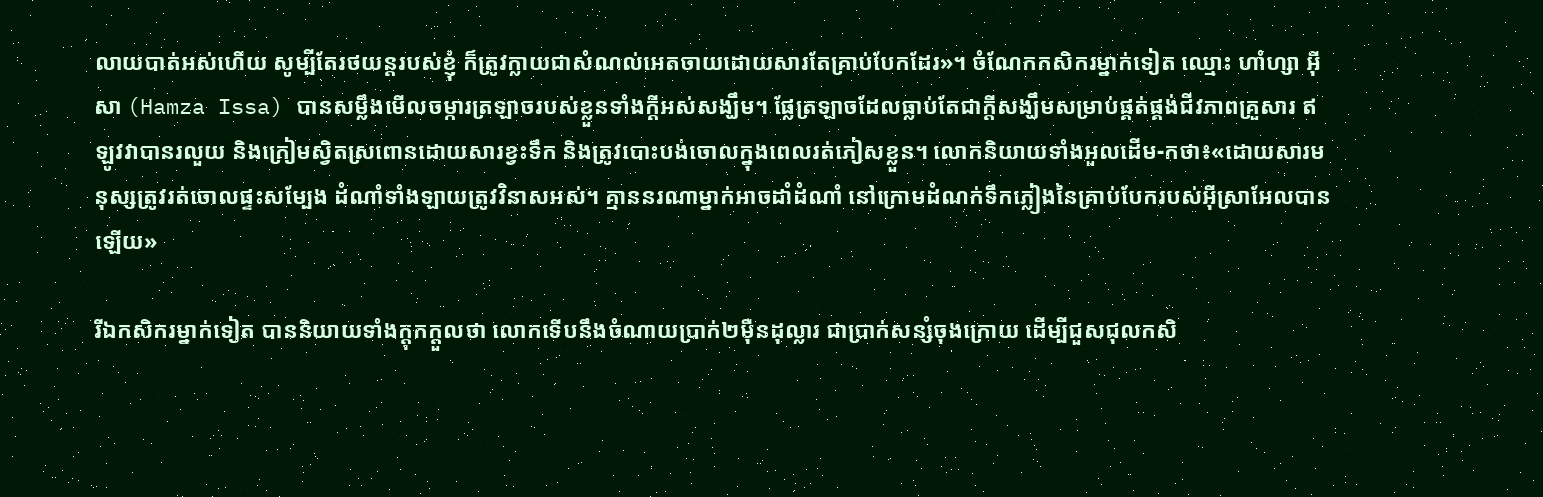លាយបាត់អស់ហើយ សូម្បីតែរថយន្តរបស់ខ្ញុំ ក៏ត្រូវក្លាយជាសំណល់អេតចាយដោយសារតែគ្រាប់បែកដែរ»។ ចំណែកកសិករម្នាក់ទៀត ឈ្មោះ ហាំហ្សា អ៊ីសា (Hamza Issa) បានសម្លឹងមើលចម្ការត្រឡាចរបស់ខ្លួនទាំងក្ដីអស់សង្ឃឹម។ ផ្លែត្រឡាចដែលធ្លាប់តែជាក្ដីសង្ឃឹមសម្រាប់ផ្គត់ផ្គង់ជីវភាពគ្រួសារ ឥឡូវវាបានរលួយ និងក្រៀមស្វិតស្រពោនដោយសារខ្វះទឹក និងត្រូវបោះបង់ចោលក្នុងពេលរត់ភៀសខ្លួន។ លោកនិយាយទាំងអួលដើម-កថា៖«ដោយសារមនុស្សត្រូវរត់ចោលផ្ទះសម្បែង ដំណាំទាំងឡាយត្រូវវិនាសអស់។ គ្មាននរណាម្នាក់អាចដាំដំណាំ នៅក្រោមដំណក់ទឹកភ្លៀងនៃគ្រាប់បែករបស់អ៊ីស្រាអែលបានឡើយ»

រីឯកសិករម្នាក់ទៀត បាននិយាយទាំងក្ដុកក្ដួលថា លោកទើបនឹងចំណាយប្រាក់២ម៉ឺនដុល្លារ ជាប្រាក់សន្សំចុងក្រោយ ដើម្បីជួសជុលកសិ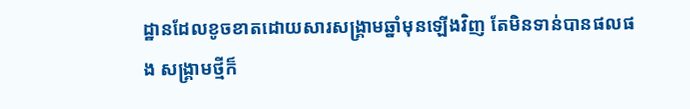ដ្ឋានដែលខូចខាតដោយសារសង្រ្គាមឆ្នាំមុនឡើងវិញ តែមិនទាន់បានផលផង សង្រ្គាមថ្មីក៏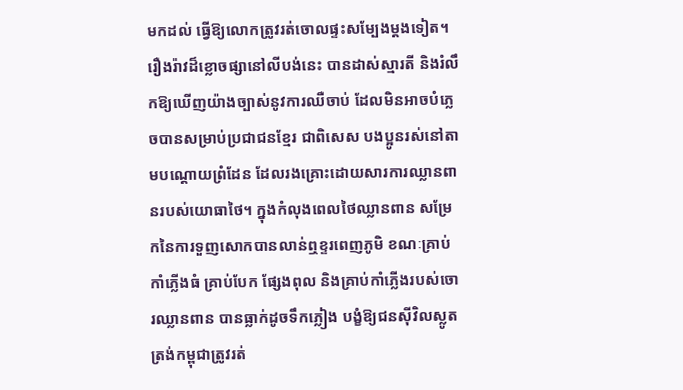មកដល់ ធ្វើឱ្យលោកត្រូវរត់ចោលផ្ទះសម្បែងម្ដងទៀត។ រឿងរ៉ាវដ៏ខ្លោចផ្សានៅលីបង់នេះ បានដាស់ស្មារតី និងរំលឹកឱ្យឃើញយ៉ាងច្បាស់នូវការឈឺចាប់ ដែលមិនអាចបំភ្លេចបានសម្រាប់ប្រជាជនខ្មែរ ជាពិសេស បងប្អូនរស់នៅតាមបណ្ដោយព្រំដែន ដែលរងគ្រោះដោយសារការឈ្លានពានរបស់យោធាថៃ។ ក្នុងកំលុងពេលថៃឈ្លានពាន សម្រែកនៃការទួញសោកបានលាន់ឮខ្ទរពេញភូមិ ខណៈគ្រាប់កាំភ្លើងធំ គ្រាប់បែក ផ្សែងពុល និងគ្រាប់កាំភ្លើងរបស់ចោរឈ្លានពាន បានធ្លាក់ដូចទឹកភ្លៀង បង្ខំឱ្យជនស៊ីវិលស្លូតត្រង់កម្ពុជាត្រូវរត់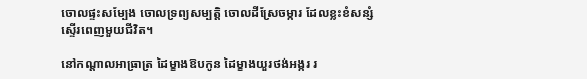ចោលផ្ទះសម្បែង ចោលទ្រព្យសម្បត្តិ ចោលដីស្រែចម្ការ ដែលខ្លះខំសន្សំស្ទើរពេញមួយជីវិត។

នៅកណ្តាលអាធ្រាត្រ ដៃម្ខាងឱបកូន ដៃម្ខាងយួរថង់អង្ករ រ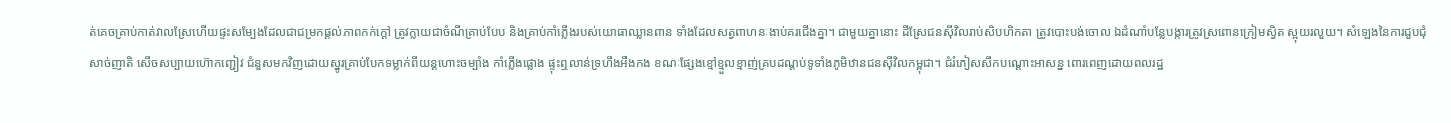ត់គេចគ្រាប់កាត់វាលស្រែហើយផ្ទះសម្បែងដែលជាជម្រកផ្ដល់ភាពកក់ក្ដៅ ត្រូវក្លាយជាចំណីគ្រាប់បែប និងគ្រាប់កាំភ្លើងរបស់យោធាឈ្លានពាន ទាំងដែលសត្វពាហនៈងាប់គរជើងគ្នា។ ជាមួយគ្នានោះ ដីស្រែជនស៊ីវិលរាប់សិបហិកតា ត្រូវបោះបង់ចោល ឯដំណាំបន្លែបង្ការត្រូវស្រពោនក្រៀមស្វិត ស្អុយរលួយ។ សំឡេងនៃការជួបជុំសាច់ញាតិ សើចសប្បាយហ៊ោកញ្ជៀវ ជំនួសមកវិញដោយស្នូរគ្រាប់បែកទម្លាក់ពីយន្តហោះចម្បាំង កាំភ្លើងផ្លោង ផ្ទុះឮលាន់ទ្រហឹងអឺងកង ខណៈផ្សែងខ្មៅខ្មួលខ្មាញ់គ្របដណ្ដប់ទូទាំងភូមិឋានជនស៊ីវិលកម្ពុជា។ ជំរំភៀសសឹកបណ្ដោះអាសន្ន ពោរពេញដោយពលរដ្ឋ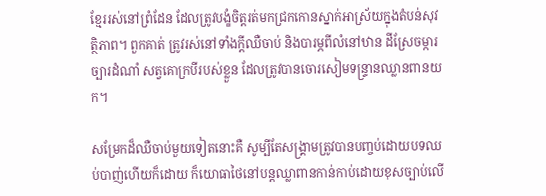ខ្មែររស់នៅព្រំដែន ដែលត្រូវបង្ខំចិត្តរត់មកជ្រកកោនស្នាក់អាស្រ័យក្នុងតំបន់សុវត្ថិភាព។ ពួកគាត់ ត្រូវរស់នៅទាំងក្ដីឈឺចាប់ និងបារម្ភពីលំនៅឋាន ដីស្រែចម្ការច្បារដំណាំ សត្វគោក្របីរបស់ខ្លួន ដែលត្រូវបានចោរសៀមទន្ទ្រានឈ្លានពានយក។

សម្រែកដ៏ឈឺចាប់មួយទៀតនោះគឺ សូម្បីតែសង្គ្រាមត្រូវបានបញ្ចប់ដោយបទឈប់បាញ់ហើយក៏ដោយ ក៏យោធាថៃនៅបន្តឈ្លាពានកាន់កាប់ដោយខុសច្បាប់លើ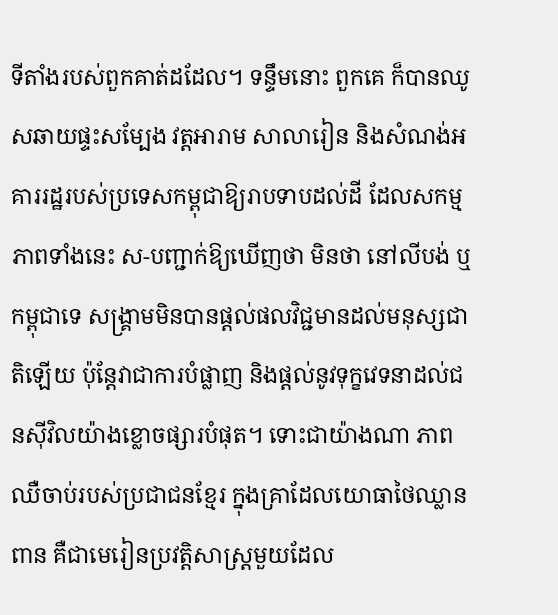ទីតាំងរបស់ពួកគាត់ដដែល។ ទន្ទឹមនោះ ពួកគេ ក៏បានឈូសឆាយផ្ទះសម្បែង វត្តអារាម សាលារៀន និងសំណង់អគាររដ្ឋរបស់ប្រទេសកម្ពុជាឱ្យរាបទាបដល់ដី ដែលសកម្មភាពទាំងនេះ ស-បញ្ជាក់ឱ្យឃើញថា មិនថា នៅលីបង់ ឬកម្ពុជាទេ សង្គ្រាមមិនបានផ្ដល់ផលវិជ្ជមានដល់មនុស្សជាតិឡើយ ប៉ុន្តែវាជាការបំផ្លាញ និងផ្តល់នូវទុក្ខវេទនាដល់ជនស៊ីវិលយ៉ាងខ្លោចផ្សារបំផុត។ ទោះជាយ៉ាងណា ភាពឈឺចាប់របស់ប្រជាជនខ្មែរ ក្នុងគ្រាដែលយោធាថៃឈ្លានពាន គឺជាមេរៀនប្រវត្តិសាស្ត្រមួយដែល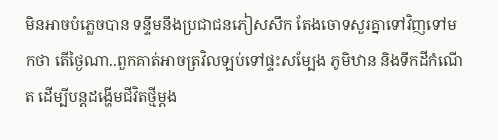មិនអាចបំភ្លេចបាន ទន្ទឹមនឹងប្រជាជនភៀសសឹក តែងចោទសួរគ្នាទៅវិញទៅមកថា តើថ្ងៃណា..ពួកគាត់អាចត្រវិលឡប់ទៅផ្ទះសម្បែង ភូមិឋាន និងទឹកដីកំណើត ដើម្បីបន្តដង្ហើមជីវិតថ្មីម្ដង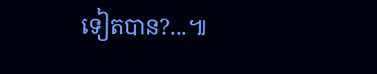ទៀតបាន?...៕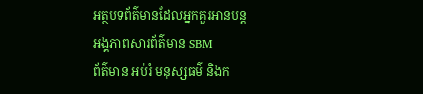អត្ថបទព័ត៌មានដែលអ្នកគួរអានបន្ត
អង្គភាពសារព័ត៌មាន SBM
ព័ត៌មាន អប់រំ មនុស្សធម៌ និងក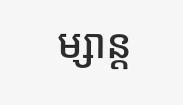ម្សាន្ត